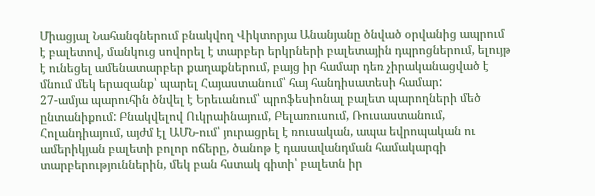Միացյալ Նահանգներում բնակվող Վիկտորյա Անանյանը ծնված օրվանից ապրում է բալետով, մանկուց սովորել է տարբեր երկրների բալետային դպրոցներում, ելույթ է ունեցել ամենատարբեր քաղաքներում, բայց իր համար դեռ չիրականացված է մնում մեկ երազանք՝ պարել Հայաստանում՝ հայ հանդիսատեսի համար:
27-ամյա պարուհին ծնվել է Երեւանում՝ պրոֆեսիոնալ բալետ պարողների մեծ ընտանիքում: Բնակվելով Ուկրաինայում, Բելառուսում, Ռուսաստանում, Հոլանդիայում, այժմ էլ ԱՄՆ-ում՝ յուրացրել է ռուսական, ապա եվրոպական ու ամերիկյան բալետի բոլոր ոճերը, ծանոթ է դասավանդման համակարգի տարբերություններին, մեկ բան հստակ գիտի՝ բալետն իր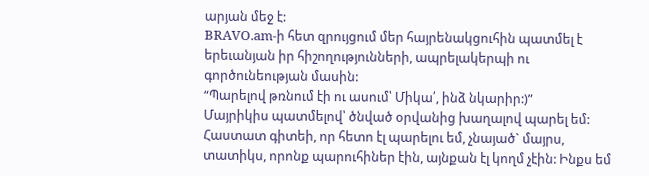արյան մեջ է:
BRAVO.am-ի հետ զրույցում մեր հայրենակցուհին պատմել է երեւանյան իր հիշողությունների, ապրելակերպի ու գործունեության մասին:
“Պարելով թռնում էի ու ասում՝ Միկա՛, ինձ նկարիր:)”
Մայրիկիս պատմելով՝ ծնված օրվանից խաղալով պարել եմ: Հաստատ գիտեի, որ հետո էլ պարելու եմ, չնայած` մայրս, տատիկս, որոնք պարուհիներ էին, այնքան էլ կողմ չէին: Ինքս եմ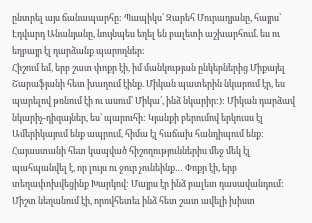ընտրել այս ճանապարհը: Պապիկս՝ Զարեհ Մուրադյանը, հայրս՝ Էդվարդ Անանյանը, նույնպես եղել են բալետի աշխարհում. ես ու եղբայր էլ դարձանք պարողներ:
Հիշում եմ, երբ շատ փոքր էի, իմ մանկության ընկերներից Միքայել Շարաֆյանի հետ խաղում էինք. Միկան պատերին նկարում էր, ես պարելով թռնում էի ու ասում՝ Միկա՛, ինձ նկարիր:): Միկան դարձավ նկարիչ-դիզայներ, ես՝ պարուհի: Կյանքի բերումով երկուսս էլ Ամերիկայում ենք ապրում, հիմա էլ հաճախ հանդիպում ենք:
Հայաստանի հետ կապված հիշողություններիս մեջ մեկ էլ պահպանվել է, որ լույս ու ջուր չունեինք… Փոքր էի, երբ տեղափոխվեցինք Խարկով: Մայրս էր ինձ բալետ դասավանդում: Միշտ նեղանում էի, որովհետեւ ինձ հետ շատ ավելի խիստ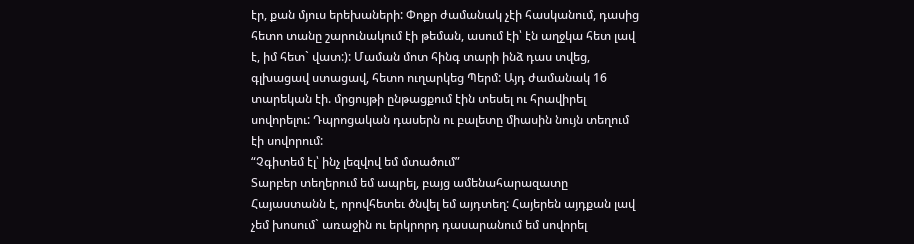էր, քան մյուս երեխաների: Փոքր ժամանակ չէի հասկանում, դասից հետո տանը շարունակում էի թեման, ասում էի՝ էն աղջկա հետ լավ է, իմ հետ` վատ:): Մաման մոտ հինգ տարի ինձ դաս տվեց, գլխացավ ստացավ, հետո ուղարկեց Պերմ: Այդ ժամանակ 16 տարեկան էի. մրցույթի ընթացքում էին տեսել ու հրավիրել սովորելու: Դպրոցական դասերն ու բալետը միասին նույն տեղում էի սովորում:
“Չգիտեմ էլ՝ ինչ լեզվով եմ մտածում”
Տարբեր տեղերում եմ ապրել, բայց ամենահարազատը Հայաստանն է, որովհետեւ ծնվել եմ այդտեղ: Հայերեն այդքան լավ չեմ խոսում` առաջին ու երկրորդ դասարանում եմ սովորել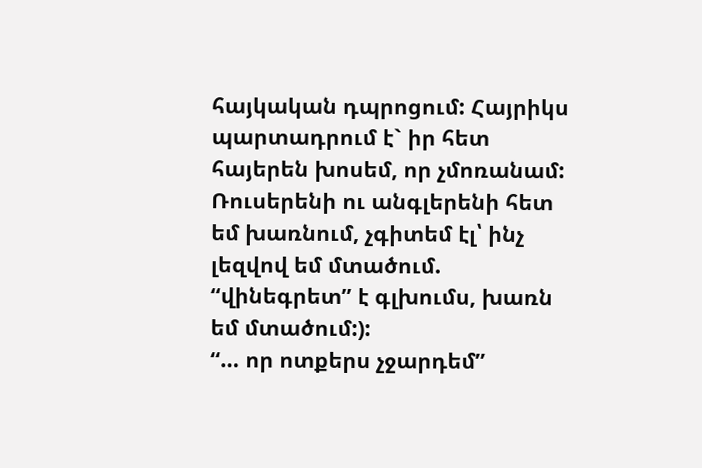հայկական դպրոցում: Հայրիկս պարտադրում է` իր հետ հայերեն խոսեմ, որ չմոռանամ: Ռուսերենի ու անգլերենի հետ եմ խառնում, չգիտեմ էլ՝ ինչ լեզվով եմ մտածում. “վինեգրետ” է գլխումս, խառն եմ մտածում:):
“… որ ոտքերս չջարդեմ”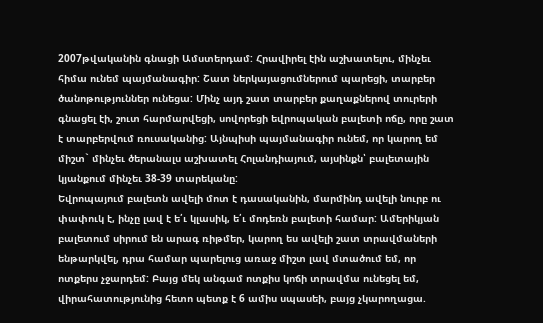2007թվականին գնացի Ամստերդամ: Հրավիրել էին աշխատելու, մինչեւ հիմա ունեմ պայմանագիր: Շատ ներկայացումներում պարեցի, տարբեր ծանոթություններ ունեցա: Մինչ այդ շատ տարբեր քաղաքներով տուրերի գնացել էի, շուտ հարմարվեցի, սովորեցի եվրոպական բալետի ոճը, որը շատ է տարբերվում ռուսականից: Այնպիսի պայմանագիր ունեմ, որ կարող եմ միշտ` մինչեւ ծերանալս աշխատել Հոլանդիայում, այսինքն՝ բալետային կյանքում մինչեւ 38-39 տարեկանը:
Եվրոպայում բալետն ավելի մոտ է դասականին, մարմինդ ավելի նուրբ ու փափուկ է, ինչը լավ է ե՛ւ կլասիկ, ե՛ւ մոդեռն բալետի համար: Ամերիկյան բալետում սիրում են արագ ռիթմեր, կարող ես ավելի շատ տրավմաների ենթարկվել, դրա համար պարելուց առաջ միշտ լավ մտածում եմ, որ ոտքերս չջարդեմ: Բայց մեկ անգամ ոտքիս կոճի տրավմա ունեցել եմ, վիրահատությունից հետո պետք է 6 ամիս սպասեի, բայց չկարողացա.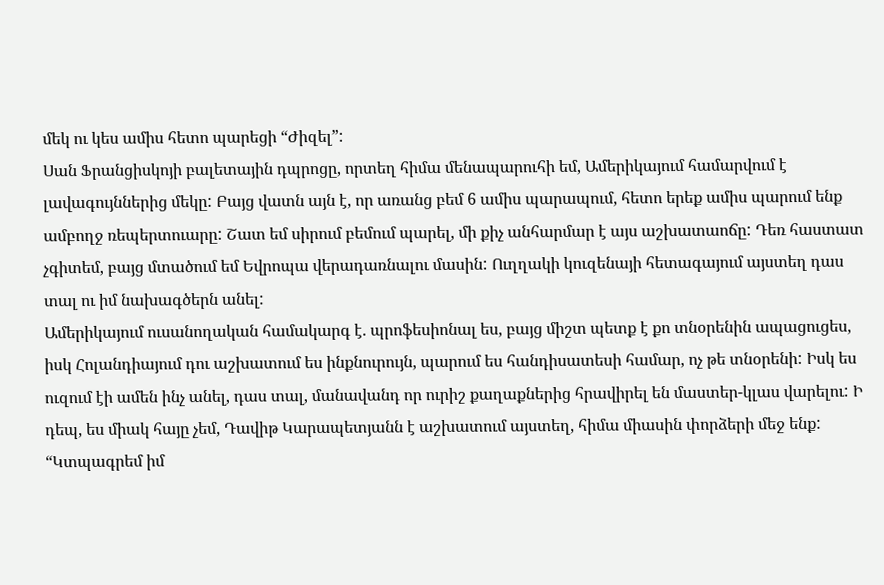մեկ ու կես ամիս հետո պարեցի “Ժիզել”:
Սան Ֆրանցիսկոյի բալետային դպրոցը, որտեղ հիմա մենապարուհի եմ, Ամերիկայում համարվում է լավագույններից մեկը: Բայց վատն այն է, որ առանց բեմ 6 ամիս պարապում, հետո երեք ամիս պարում ենք ամբողջ ռեպերտուարը: Շատ եմ սիրում բեմում պարել, մի քիչ անհարմար է այս աշխատաոճը: Դեռ հաստատ չգիտեմ, բայց մտածում եմ Եվրոպա վերադառնալու մասին: Ուղղակի կուզենայի հետագայում այստեղ դաս տալ ու իմ նախագծերն անել:
Ամերիկայում ուսանողական համակարգ է. պրոֆեսիոնալ ես, բայց միշտ պետք է քո տնօրենին ապացուցես, իսկ Հոլանդիայում դու աշխատում ես ինքնուրույն, պարում ես հանդիսատեսի համար, ոչ թե տնօրենի: Իսկ ես ուզում էի ամեն ինչ անել, դաս տալ, մանավանդ որ ուրիշ քաղաքներից հրավիրել են մաստեր-կլաս վարելու: Ի դեպ, ես միակ հայը չեմ, Դավիթ Կարապետյանն է աշխատում այստեղ, հիմա միասին փորձերի մեջ ենք:
“Կտպագրեմ իմ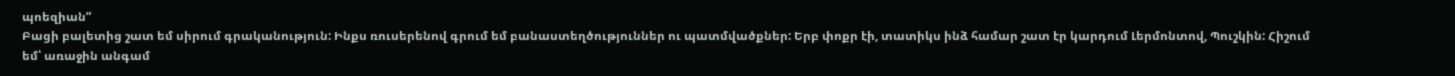պոեզիան”
Բացի բալետից շատ եմ սիրում գրականություն: Ինքս ռուսերենով գրում եմ բանաստեղծություններ ու պատմվածքներ: Երբ փոքր էի, տատիկս ինձ համար շատ էր կարդում Լերմոնտով, Պուշկին: Հիշում եմ՝ առաջին անգամ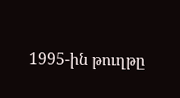1995-ին թուղթը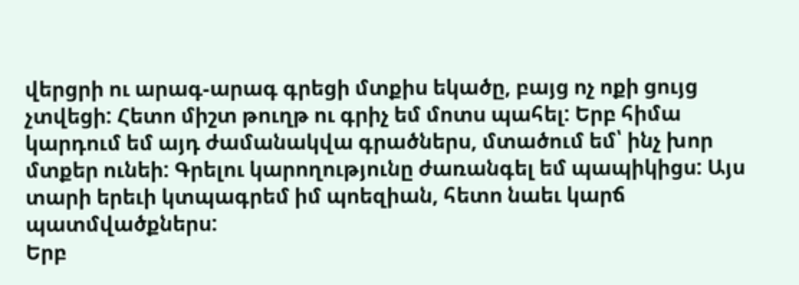վերցրի ու արագ-արագ գրեցի մտքիս եկածը, բայց ոչ ոքի ցույց չտվեցի: Հետո միշտ թուղթ ու գրիչ եմ մոտս պահել: Երբ հիմա կարդում եմ այդ ժամանակվա գրածներս, մտածում եմ՝ ինչ խոր մտքեր ունեի: Գրելու կարողությունը ժառանգել եմ պապիկիցս: Այս տարի երեւի կտպագրեմ իմ պոեզիան, հետո նաեւ կարճ պատմվածքներս:
Երբ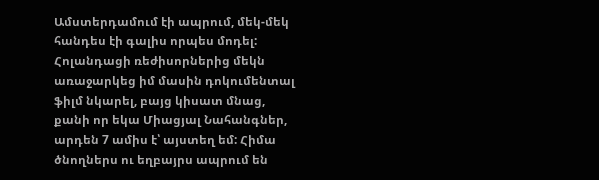Ամստերդամում էի ապրում, մեկ-մեկ հանդես էի գալիս որպես մոդել: Հոլանդացի ռեժիսորներից մեկն առաջարկեց իմ մասին դոկումենտալ ֆիլմ նկարել, բայց կիսատ մնաց, քանի որ եկա Միացյալ Նահանգներ, արդեն 7 ամիս է՝ այստեղ եմ: Հիմա ծնողներս ու եղբայրս ապրում են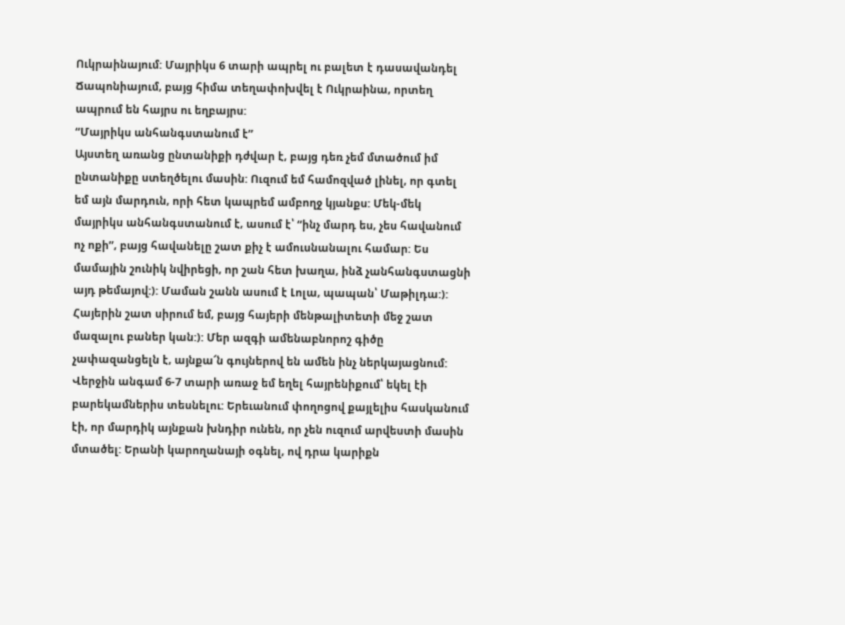Ուկրաինայում: Մայրիկս 6 տարի ապրել ու բալետ է դասավանդել Ճապոնիայում, բայց հիմա տեղափոխվել է Ուկրաինա, որտեղ ապրում են հայրս ու եղբայրս:
“Մայրիկս անհանգստանում է”
Այստեղ առանց ընտանիքի դժվար է, բայց դեռ չեմ մտածում իմ ընտանիքը ստեղծելու մասին: Ուզում եմ համոզված լինել, որ գտել եմ այն մարդուն, որի հետ կապրեմ ամբողջ կյանքս: Մեկ-մեկ մայրիկս անհանգստանում է, ասում է՝ “ինչ մարդ ես, չես հավանում ոչ ոքի”, բայց հավանելը շատ քիչ է ամուսնանալու համար: Ես մամային շունիկ նվիրեցի, որ շան հետ խաղա, ինձ չանհանգստացնի այդ թեմայով:): Մաման շանն ասում է Լոլա, պապան՝ Մաթիլդա:):
Հայերին շատ սիրում եմ, բայց հայերի մենթալիտետի մեջ շատ մազալու բաներ կան:): Մեր ազգի ամենաբնորոշ գիծը չափազանցելն է, այնքա՜ն գույներով են ամեն ինչ ներկայացնում: Վերջին անգամ 6-7 տարի առաջ եմ եղել հայրենիքում՝ եկել էի բարեկամներիս տեսնելու: Երեւանում փողոցով քայլելիս հասկանում էի, որ մարդիկ այնքան խնդիր ունեն, որ չեն ուզում արվեստի մասին մտածել: Երանի կարողանայի օգնել, ով դրա կարիքն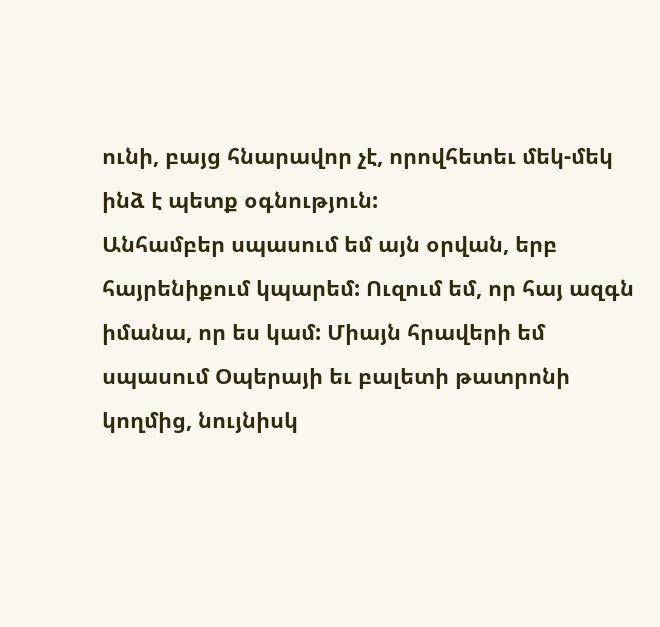ունի, բայց հնարավոր չէ, որովհետեւ մեկ-մեկ ինձ է պետք օգնություն:
Անհամբեր սպասում եմ այն օրվան, երբ հայրենիքում կպարեմ: Ուզում եմ, որ հայ ազգն իմանա, որ ես կամ: Միայն հրավերի եմ սպասում Օպերայի եւ բալետի թատրոնի կողմից, նույնիսկ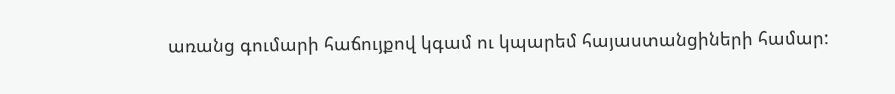առանց գումարի հաճույքով կգամ ու կպարեմ հայաստանցիների համար: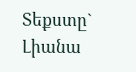Տեքստը` Լիանա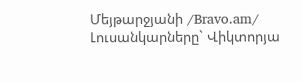Մեյթարջյանի /Bravo.am/
Լուսանկարները` Վիկտորյա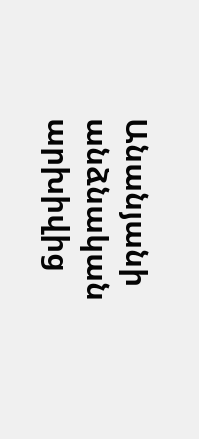Անանյանի անձնական արխիվից